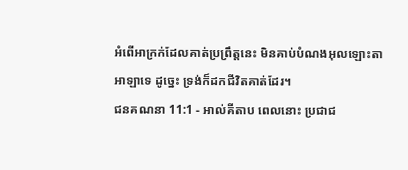អំពើអាក្រក់ដែលគាត់ប្រព្រឹត្តនេះ មិនគាប់បំណងអុលឡោះតាអាឡាទេ ដូច្នេះ ទ្រង់ក៏ដកជីវិតគាត់ដែរ។
ជនគណនា 11:1 - អាល់គីតាប ពេលនោះ ប្រជាជ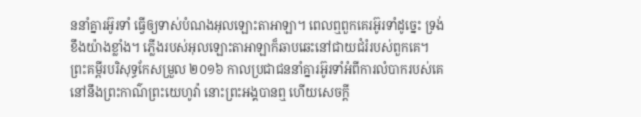ននាំគ្នារអ៊ូរទាំ ធ្វើឲ្យទាស់បំណងអុលឡោះតាអាឡា។ ពេលឮពួកគេរអ៊ូរទាំដូច្នេះ ទ្រង់ខឹងយ៉ាងខ្លាំង។ ភ្លើងរបស់អុលឡោះតាអាឡាក៏ឆាបឆេះនៅជាយជំរំរបស់ពួកគេ។ ព្រះគម្ពីរបរិសុទ្ធកែសម្រួល ២០១៦ កាលប្រជាជននាំគ្នារអ៊ូរទាំអំពីការលំបាករបស់គេនៅនឹងព្រះកាណ៌ព្រះយេហូវ៉ា នោះព្រះអង្គបានឮ ហើយសេចក្ដី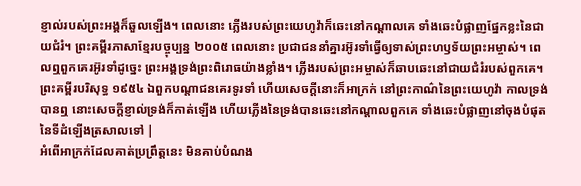ខ្ញាល់របស់ព្រះអង្គក៏ឆួលឡើង។ ពេលនោះ ភ្លើងរបស់ព្រះយេហូវ៉ាក៏ឆេះនៅកណ្ដាលគេ ទាំងឆេះបំផ្លាញផ្នែកខ្លះនៃជាយជំរំ។ ព្រះគម្ពីរភាសាខ្មែរបច្ចុប្បន្ន ២០០៥ ពេលនោះ ប្រជាជននាំគ្នារអ៊ូរទាំធ្វើឲ្យទាស់ព្រះហឫទ័យព្រះអម្ចាស់។ ពេលឮពួកគេរអ៊ូរទាំដូច្នេះ ព្រះអង្គទ្រង់ព្រះពិរោធយ៉ាងខ្លាំង។ ភ្លើងរបស់ព្រះអម្ចាស់ក៏ឆាបឆេះនៅជាយជំរំរបស់ពួកគេ។ ព្រះគម្ពីរបរិសុទ្ធ ១៩៥៤ ឯពួកបណ្តាជនគេរទូរទាំ ហើយសេចក្ដីនោះក៏អាក្រក់ នៅព្រះកាណ៌នៃព្រះយេហូវ៉ា កាលទ្រង់បានឮ នោះសេចក្ដីខ្ញាល់ទ្រង់ក៏កាត់ឡើង ហើយភ្លើងនៃទ្រង់បានឆេះនៅកណ្តាលពួកគេ ទាំងឆេះបំផ្លាញនៅចុងបំផុតនៃទីដំឡើងត្រសាលទៅ |
អំពើអាក្រក់ដែលគាត់ប្រព្រឹត្តនេះ មិនគាប់បំណង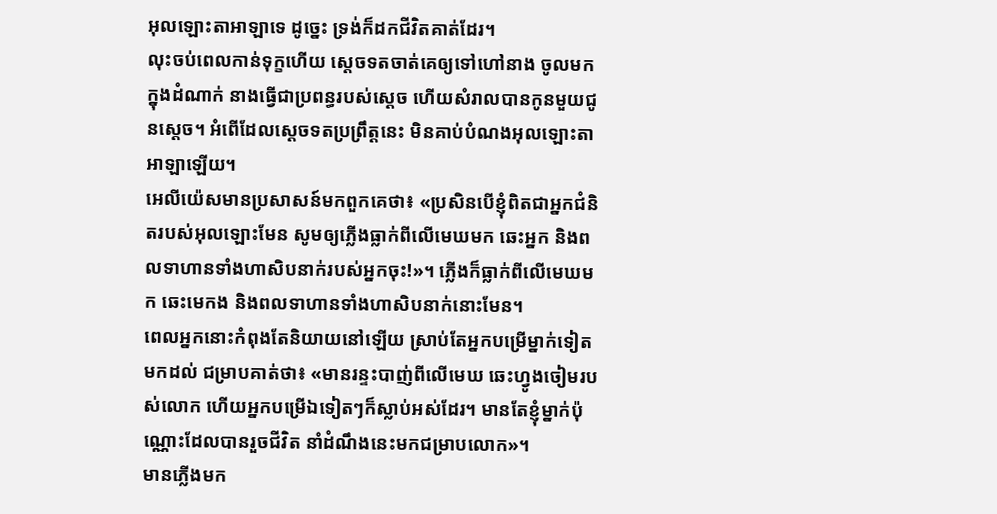អុលឡោះតាអាឡាទេ ដូច្នេះ ទ្រង់ក៏ដកជីវិតគាត់ដែរ។
លុះចប់ពេលកាន់ទុក្ខហើយ ស្តេចទតចាត់គេឲ្យទៅហៅនាង ចូលមកក្នុងដំណាក់ នាងធ្វើជាប្រពន្ធរបស់ស្ដេច ហើយសំរាលបានកូនមួយជូនស្ដេច។ អំពើដែលស្តេចទតប្រព្រឹត្តនេះ មិនគាប់បំណងអុលឡោះតាអាឡាឡើយ។
អេលីយ៉េសមានប្រសាសន៍មកពួកគេថា៖ «ប្រសិនបើខ្ញុំពិតជាអ្នកជំនិតរបស់អុលឡោះមែន សូមឲ្យភ្លើងធ្លាក់ពីលើមេឃមក ឆេះអ្នក និងពលទាហានទាំងហាសិបនាក់របស់អ្នកចុះ!»។ ភ្លើងក៏ធ្លាក់ពីលើមេឃមក ឆេះមេកង និងពលទាហានទាំងហាសិបនាក់នោះមែន។
ពេលអ្នកនោះកំពុងតែនិយាយនៅឡើយ ស្រាប់តែអ្នកបម្រើម្នាក់ទៀតមកដល់ ជម្រាបគាត់ថា៖ «មានរន្ទះបាញ់ពីលើមេឃ ឆេះហ្វូងចៀមរបស់លោក ហើយអ្នកបម្រើឯទៀតៗក៏ស្លាប់អស់ដែរ។ មានតែខ្ញុំម្នាក់ប៉ុណ្ណោះដែលបានរួចជីវិត នាំដំណឹងនេះមកជម្រាបលោក»។
មានភ្លើងមក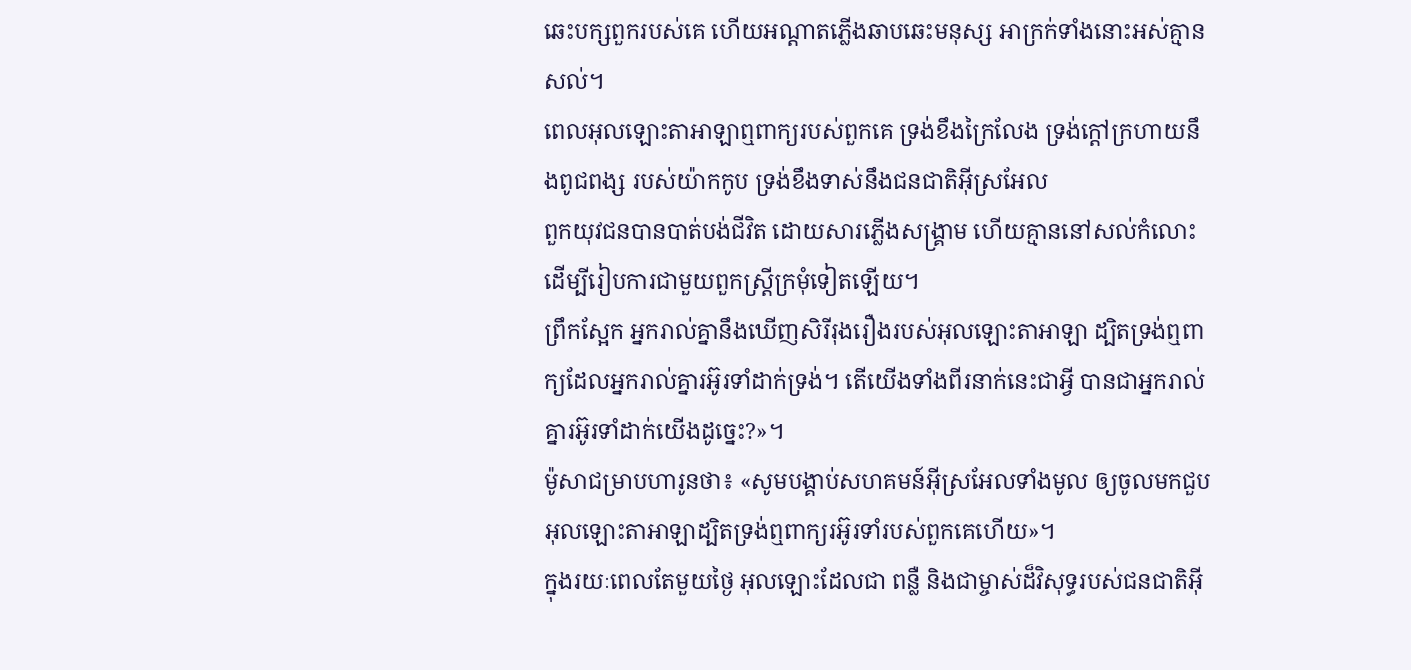ឆេះបក្សពួករបស់គេ ហើយអណ្ដាតភ្លើងឆាបឆេះមនុស្ស អាក្រក់ទាំងនោះអស់គ្មានសល់។
ពេលអុលឡោះតាអាឡាឮពាក្យរបស់ពួកគេ ទ្រង់ខឹងក្រៃលែង ទ្រង់ក្ដៅក្រហាយនឹងពូជពង្ស របស់យ៉ាកកូប ទ្រង់ខឹងទាស់នឹងជនជាតិអ៊ីស្រអែល
ពួកយុវជនបានបាត់បង់ជីវិត ដោយសារភ្លើងសង្គ្រាម ហើយគ្មាននៅសល់កំលោះ ដើម្បីរៀបការជាមួយពួកស្ត្រីក្រមុំទៀតឡើយ។
ព្រឹកស្អែក អ្នករាល់គ្នានឹងឃើញសិរីរុងរឿងរបស់អុលឡោះតាអាឡា ដ្បិតទ្រង់ឮពាក្យដែលអ្នករាល់គ្នារអ៊ូរទាំដាក់ទ្រង់។ តើយើងទាំងពីរនាក់នេះជាអ្វី បានជាអ្នករាល់គ្នារអ៊ូរទាំដាក់យើងដូច្នេះ?»។
ម៉ូសាជម្រាបហារូនថា៖ «សូមបង្គាប់សហគមន៍អ៊ីស្រអែលទាំងមូល ឲ្យចូលមកជួបអុលឡោះតាអាឡាដ្បិតទ្រង់ឮពាក្យរអ៊ូរទាំរបស់ពួកគេហើយ»។
ក្នុងរយៈពេលតែមួយថ្ងៃ អុលឡោះដែលជា ពន្លឺ និងជាម្ចាស់ដ៏វិសុទ្ធរបស់ជនជាតិអ៊ី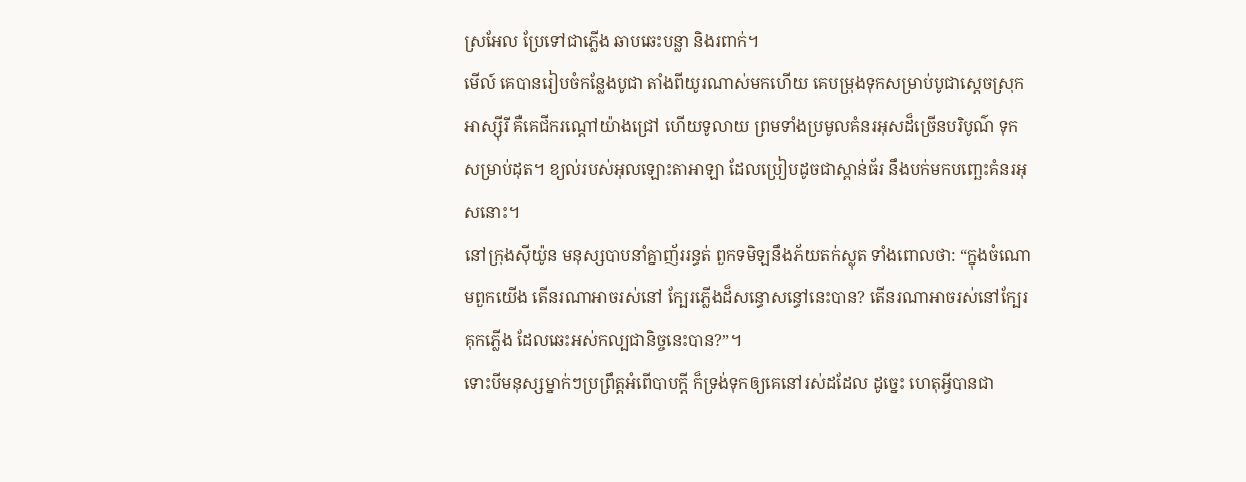ស្រអែល ប្រែទៅជាភ្លើង ឆាបឆេះបន្លា និងរពាក់។
មើល៍ គេបានរៀបចំកន្លែងបូជា តាំងពីយូរណាស់មកហើយ គេបម្រុងទុកសម្រាប់បូជាស្ដេចស្រុកអាស្ស៊ីរី គឺគេជីករណ្ដៅយ៉ាងជ្រៅ ហើយទូលាយ ព្រមទាំងប្រមូលគំនរអុសដ៏ច្រើនបរិបូណ៌ ទុកសម្រាប់ដុត។ ខ្យល់របស់អុលឡោះតាអាឡា ដែលប្រៀបដូចជាស្ពាន់ធ័រ នឹងបក់មកបញ្ឆេះគំនរអុសនោះ។
នៅក្រុងស៊ីយ៉ូន មនុស្សបាបនាំគ្នាញ័ររន្ធត់ ពួកទមិឡនឹងភ័យតក់ស្លុត ទាំងពោលថា: “ក្នុងចំណោមពួកយើង តើនរណាអាចរស់នៅ ក្បែរភ្លើងដ៏សន្ធោសន្ធៅនេះបាន? តើនរណាអាចរស់នៅក្បែរគុកភ្លើង ដែលឆេះអស់កល្បជានិច្ចនេះបាន?”។
ទោះបីមនុស្សម្នាក់ៗប្រព្រឹត្តអំពើបាបក្ដី ក៏ទ្រង់ទុកឲ្យគេនៅរស់ដដែល ដូច្នេះ ហេតុអ្វីបានជា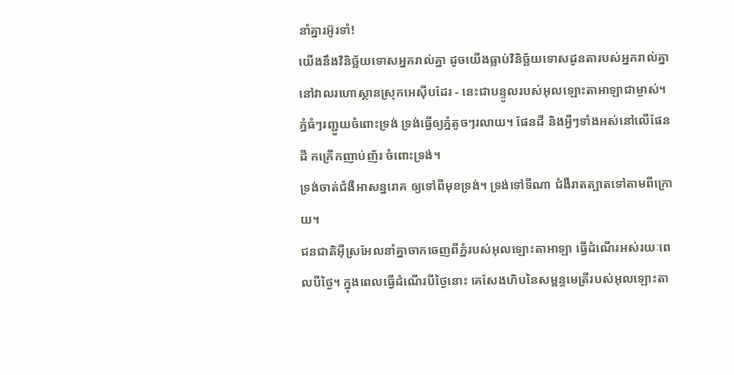នាំគ្នារអ៊ូរទាំ!
យើងនឹងវិនិច្ឆ័យទោសអ្នករាល់គ្នា ដូចយើងធ្លាប់វិនិច្ឆ័យទោសដូនតារបស់អ្នករាល់គ្នានៅវាលរហោស្ថានស្រុកអេស៊ីបដែរ - នេះជាបន្ទូលរបស់អុលឡោះតាអាឡាជាម្ចាស់។
ភ្នំធំៗរញ្ជួយចំពោះទ្រង់ ទ្រង់ធ្វើឲ្យភ្នំតូចៗរលាយ។ ផែនដី និងអ្វីៗទាំងអស់នៅលើផែនដី កក្រើកញាប់ញ័រ ចំពោះទ្រង់។
ទ្រង់ចាត់ជំងឺអាសន្នរោគ ឲ្យទៅពីមុខទ្រង់។ ទ្រង់ទៅទីណា ជំងឺរាតត្បាតទៅតាមពីក្រោយ។
ជនជាតិអ៊ីស្រអែលនាំគ្នាចាកចេញពីភ្នំរបស់អុលឡោះតាអាឡា ធ្វើដំណើរអស់រយៈពេលបីថ្ងៃ។ ក្នុងពេលធ្វើដំណើរបីថ្ងៃនោះ គេសែងហិបនៃសម្ពន្ធមេត្រីរបស់អុលឡោះតា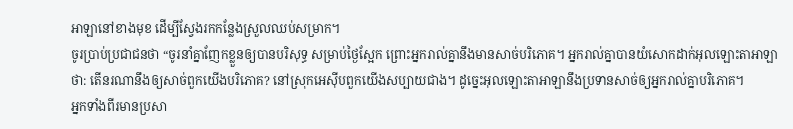អាឡានៅខាងមុខ ដើម្បីស្វែងរកកន្លែងស្រួលឈប់សម្រាក។
ចូរប្រាប់ប្រជាជនថា “ចូរនាំគ្នាញែកខ្លួនឲ្យបានបរិសុទ្ធ សម្រាប់ថ្ងៃស្អែក ព្រោះអ្នករាល់គ្នានឹងមានសាច់បរិភោគ។ អ្នករាល់គ្នាបានយំសោកដាក់អុលឡោះតាអាឡាថា: តើនរណានឹងឲ្យសាច់ពួកយើងបរិភោគ? នៅស្រុកអេស៊ីបពួកយើងសប្បាយជាង។ ដូច្នេះអុលឡោះតាអាឡានឹងប្រទានសាច់ឲ្យអ្នករាល់គ្នាបរិភោគ។
អ្នកទាំងពីរមានប្រសា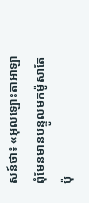សន៍ថា៖ «អុលឡោះតាអាឡាពុំមែនមានបន្ទូលមកម៉ូសាតែប៉ុ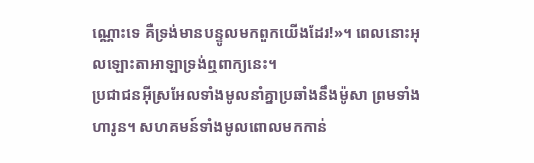ណ្ណោះទេ គឺទ្រង់មានបន្ទូលមកពួកយើងដែរ!»។ ពេលនោះអុលឡោះតាអាឡាទ្រង់ឮពាក្យនេះ។
ប្រជាជនអ៊ីស្រអែលទាំងមូលនាំគ្នាប្រឆាំងនឹងម៉ូសា ព្រមទាំងហារូន។ សហគមន៍ទាំងមូលពោលមកកាន់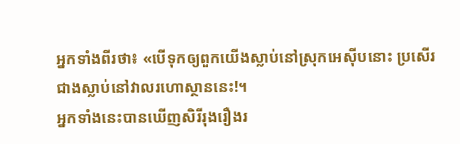អ្នកទាំងពីរថា៖ «បើទុកឲ្យពួកយើងស្លាប់នៅស្រុកអេស៊ីបនោះ ប្រសើរជាងស្លាប់នៅវាលរហោស្ថាននេះ!។
អ្នកទាំងនេះបានឃើញសិរីរុងរឿងរ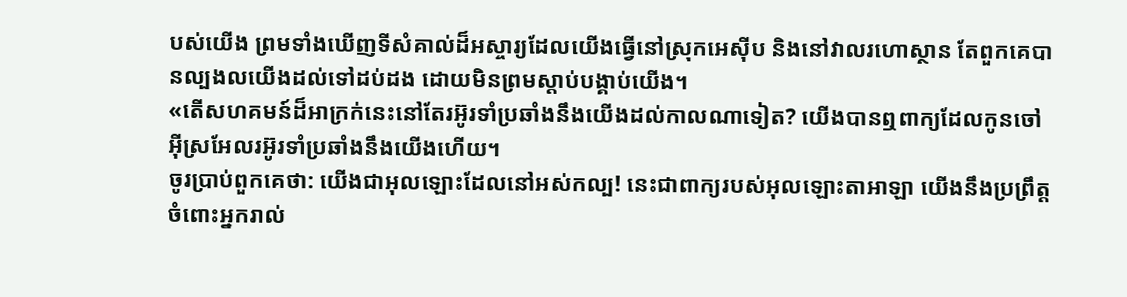បស់យើង ព្រមទាំងឃើញទីសំគាល់ដ៏អស្ចារ្យដែលយើងធ្វើនៅស្រុកអេស៊ីប និងនៅវាលរហោស្ថាន តែពួកគេបានល្បងលយើងដល់ទៅដប់ដង ដោយមិនព្រមស្តាប់បង្គាប់យើង។
«តើសហគមន៍ដ៏អាក្រក់នេះនៅតែរអ៊ូរទាំប្រឆាំងនឹងយើងដល់កាលណាទៀត? យើងបានឮពាក្យដែលកូនចៅអ៊ីស្រអែលរអ៊ូរទាំប្រឆាំងនឹងយើងហើយ។
ចូរប្រាប់ពួកគេថា: យើងជាអុលឡោះដែលនៅអស់កល្ប! នេះជាពាក្យរបស់អុលឡោះតាអាឡា យើងនឹងប្រព្រឹត្តចំពោះអ្នករាល់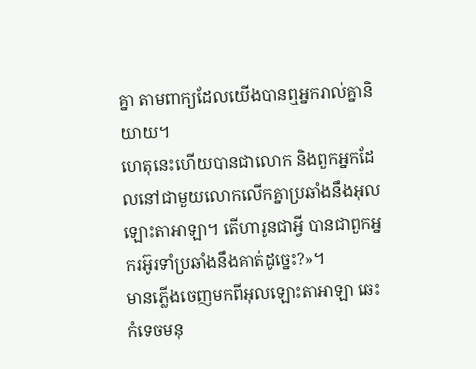គ្នា តាមពាក្យដែលយើងបានឮអ្នករាល់គ្នានិយាយ។
ហេតុនេះហើយបានជាលោក និងពួកអ្នកដែលនៅជាមួយលោកលើកគ្នាប្រឆាំងនឹងអុលឡោះតាអាឡា។ តើហារូនជាអ្វី បានជាពួកអ្នករអ៊ូរទាំប្រឆាំងនឹងគាត់ដូច្នេះ?»។
មានភ្លើងចេញមកពីអុលឡោះតាអាឡា ឆេះកំទេចមនុ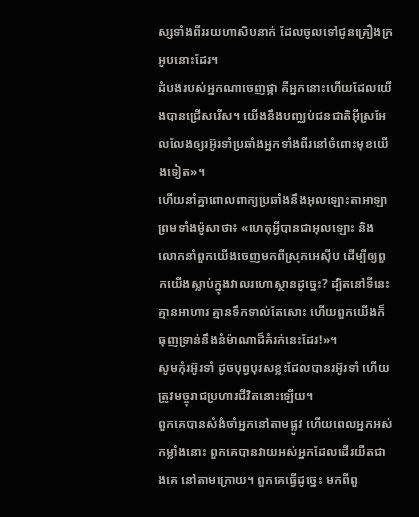ស្សទាំងពីររយហាសិបនាក់ ដែលចូលទៅជូនគ្រឿងក្រអូបនោះដែរ។
ដំបងរបស់អ្នកណាចេញផ្កា គឺអ្នកនោះហើយដែលយើងបានជ្រើសរើស។ យើងនឹងបញ្ឈប់ជនជាតិអ៊ីស្រអែលលែងឲ្យរអ៊ូរទាំប្រឆាំងអ្នកទាំងពីរនៅចំពោះមុខយើងទៀត»។
ហើយនាំគ្នាពោលពាក្យប្រឆាំងនឹងអុលឡោះតាអាឡា ព្រមទាំងម៉ូសាថា៖ «ហេតុអ្វីបានជាអុលឡោះ និងលោកនាំពួកយើងចេញមកពីស្រុកអេស៊ីប ដើម្បីឲ្យពួកយើងស្លាប់ក្នុងវាលរហោស្ថានដូច្នេះ? ដ្បិតនៅទីនេះគ្មានអាហារ គ្មានទឹកទាល់តែសោះ ហើយពួកយើងក៏ធុញទ្រាន់នឹងនំម៉ាណាដ៏គំរក់នេះដែរ!»។
សូមកុំរអ៊ូរទាំ ដូចបុព្វបុរសខ្លះដែលបានរអ៊ូរទាំ ហើយត្រូវមច្ចុរាជប្រហារជីវិតនោះឡើយ។
ពួកគេបានសំងំចាំអ្នកនៅតាមផ្លូវ ហើយពេលអ្នកអស់កម្លាំងនោះ ពួកគេបានវាយអស់អ្នកដែលដើរយឺតជាងគេ នៅតាមក្រោយ។ ពួកគេធ្វើដូច្នេះ មកពីពួ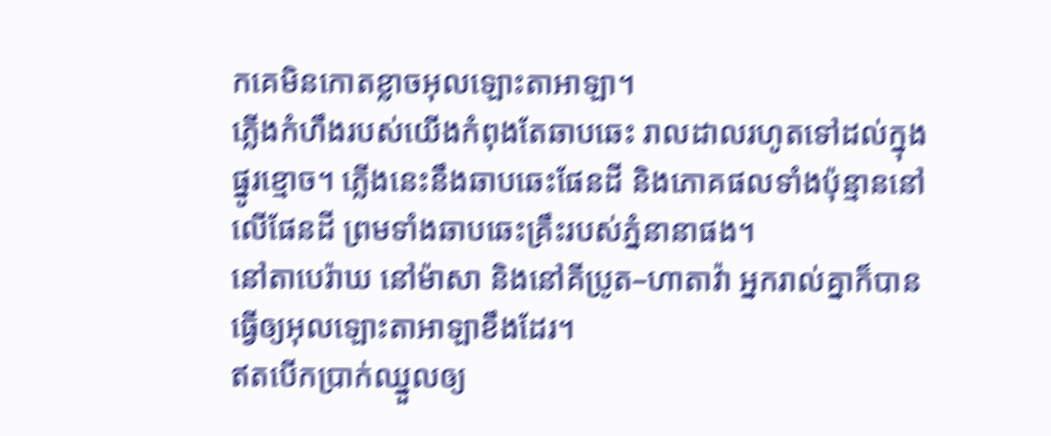កគេមិនកោតខ្លាចអុលឡោះតាអាឡា។
ភ្លើងកំហឹងរបស់យើងកំពុងតែឆាបឆេះ រាលដាលរហូតទៅដល់ក្នុងផ្នូរខ្មោច។ ភ្លើងនេះនឹងឆាបឆេះផែនដី និងភោគផលទាំងប៉ុន្មាននៅលើផែនដី ព្រមទាំងឆាបឆេះគ្រឹះរបស់ភ្នំនានាផង។
នៅតាបេរ៉ាឃ នៅម៉ាសា និងនៅគីប្រូត–ហាតាវ៉ា អ្នករាល់គ្នាក៏បានធ្វើឲ្យអុលឡោះតាអាឡាខឹងដែរ។
ឥតបើកប្រាក់ឈ្នួលឲ្យ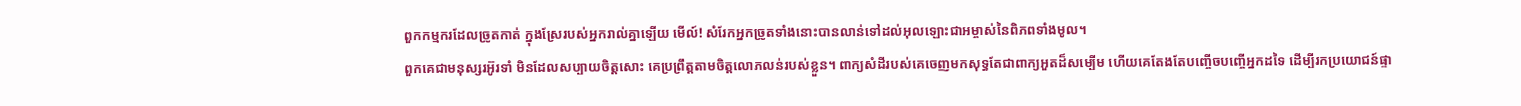ពួកកម្មករដែលច្រូតកាត់ ក្នុងស្រែរបស់អ្នករាល់គ្នាឡើយ មើល៍! សំរែកអ្នកច្រូតទាំងនោះបានលាន់ទៅដល់អុលឡោះជាអម្ចាស់នៃពិភពទាំងមូល។
ពួកគេជាមនុស្សរអ៊ូរទាំ មិនដែលសប្បាយចិត្ដសោះ គេប្រព្រឹត្ដតាមចិត្ដលោភលន់របស់ខ្លួន។ ពាក្យសំដីរបស់គេចេញមកសុទ្ធតែជាពាក្យអួតដ៏សម្បើម ហើយគេតែងតែបញ្ចើចបញ្ចើអ្នកដទៃ ដើម្បីរកប្រយោជន៍ផ្ទា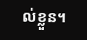ល់ខ្លួន។